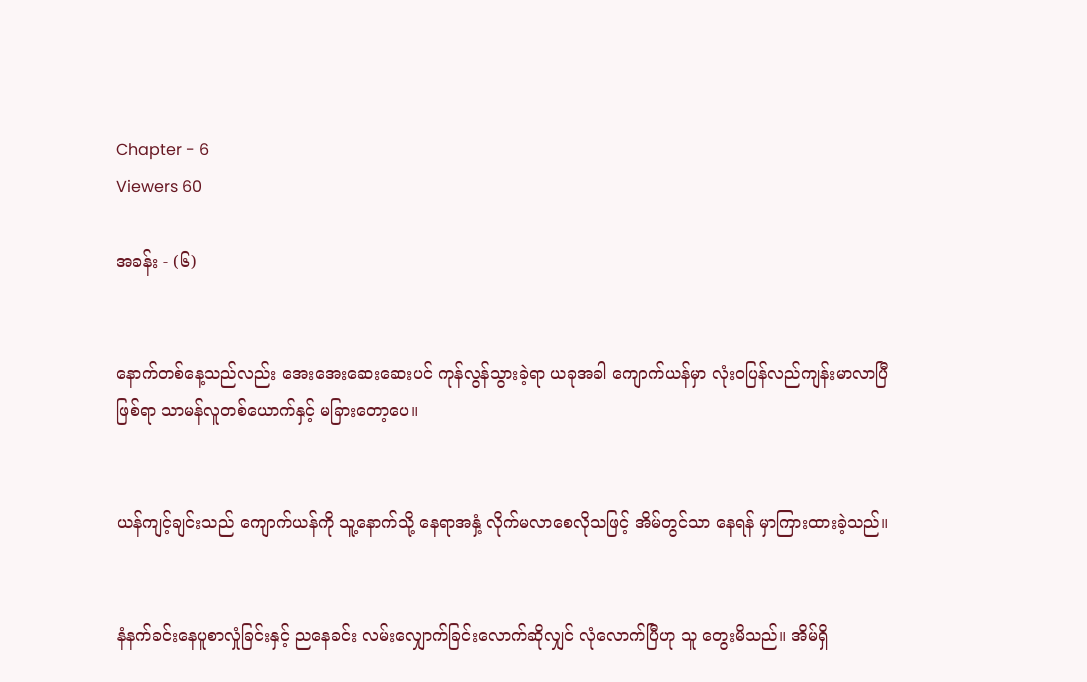Chapter - 6
Viewers 60

အခန်း - (၆)


နောက်တစ်နေ့သည်လည်း အေးအေးဆေးဆေးပင် ကုန်လွန်သွားခဲ့ရာ ယခုအခါ ကျောက်ယန်မှာ လုံးဝပြန်လည်ကျန်းမာလာပြီဖြစ်ရာ သာမန်လူတစ်ယောက်နှင့် မခြားတော့ပေ။


ယန်ကျင့်ချင်းသည် ကျောက်ယန်ကို သူ့နောက်သို့ နေရာအနှံ့ လိုက်မလာစေလိုသဖြင့် အိမ်တွင်သာ နေရန် မှာကြားထားခဲ့သည်။


နံနက်ခင်းနေပူစာလှုံခြင်းနှင့် ညနေခင်း လမ်းလျှောက်ခြင်းလောက်ဆိုလျှင် လုံလောက်ပြီဟု သူ တွေးမိသည်။ အိမ်ရှိ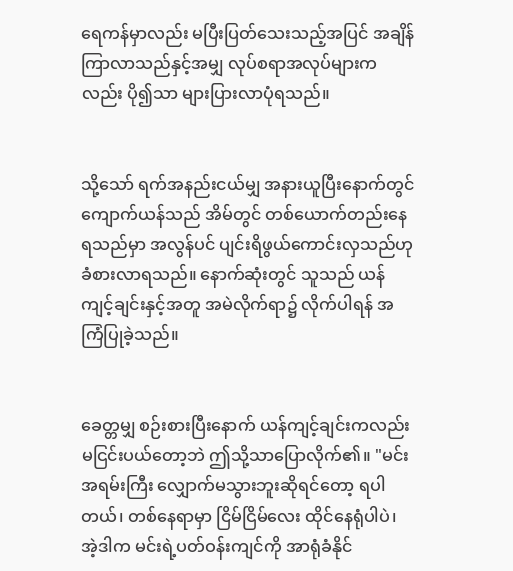ရေကန်မှာလည်း မပြီးပြတ်သေးသည့်အပြင် အချိန်ကြာလာသည်နှင့်အမျှ လုပ်စရာအလုပ်များကလည်း ပို၍သာ များပြားလာပုံရသည်။


သို့သော် ရက်အနည်းငယ်မျှ အနားယူပြီးနောက်တွင် ကျောက်ယန်သည် အိမ်တွင် တစ်ယောက်တည်းနေရသည်မှာ အလွန်ပင် ပျင်းရိဖွယ်ကောင်းလှသည်ဟု ခံစားလာရသည်။ နောက်ဆုံးတွင် သူသည် ယန်ကျင့်ချင်းနှင့်အတူ အမဲလိုက်ရာ၌ လိုက်ပါရန် အကြံပြုခဲ့သည်။


ခေတ္တမျှ စဉ်းစားပြီးနောက် ယန်ကျင့်ချင်းကလည်း မငြင်းပယ်တော့ဘဲ ဤသို့သာပြောလိုက်၏။ "မင်း အရမ်းကြီး လျှောက်မသွားဘူးဆိုရင်တော့ ရပါတယ်၊ တစ်နေရာမှာ ငြိမ်ငြိမ်လေး ထိုင်နေရုံပါပဲ၊ အဲ့ဒါက မင်းရဲ့ပတ်ဝန်းကျင်ကို အာရုံခံနိုင်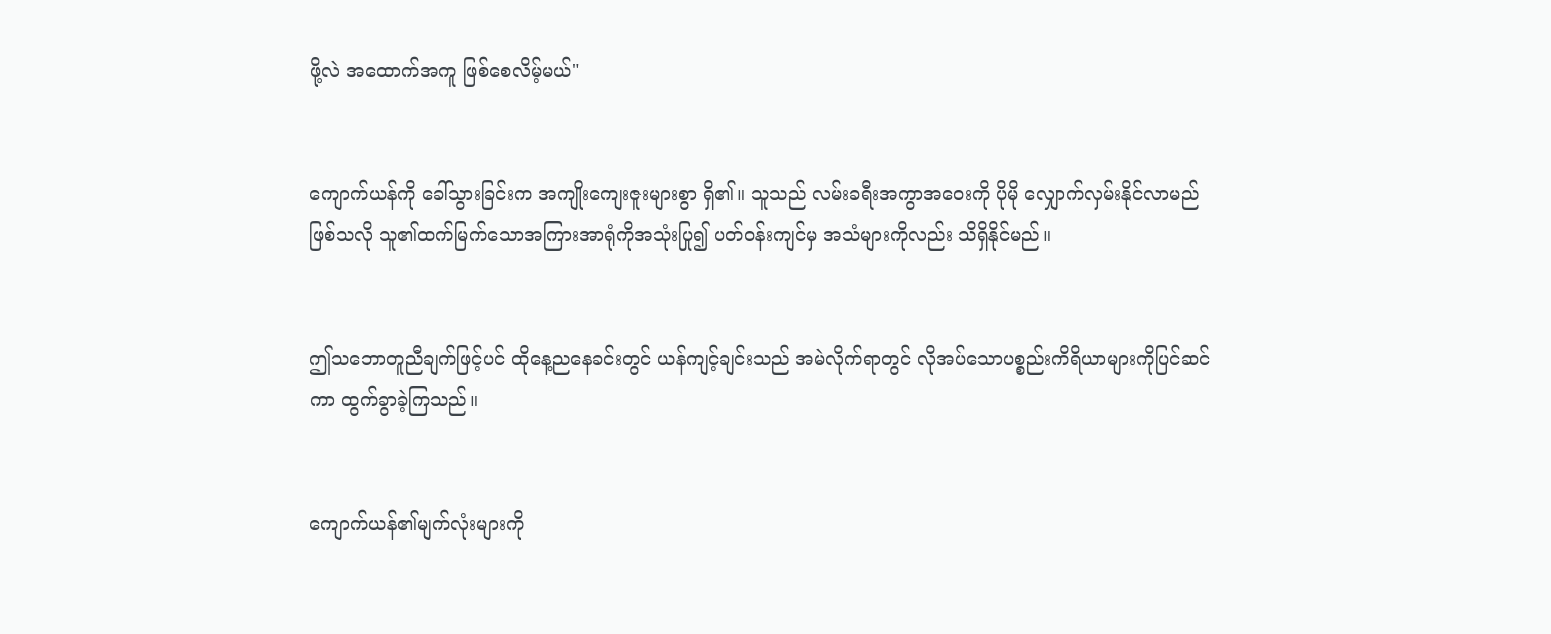ဖို့လဲ အထောက်အကူ ဖြစ်စေလိမ့်မယ်"


ကျောက်ယန်ကို ခေါ်သွားခြင်းက အကျိုးကျေးဇူးများစွာ ရှိ၏။ သူသည် လမ်းခရီးအကွာအဝေးကို ပိုမို လျှောက်လှမ်းနိုင်လာမည်ဖြစ်သလို သူ၏ထက်မြက်သောအကြားအာရုံကိုအသုံးပြု၍ ပတ်ဝန်းကျင်မှ အသံများကိုလည်း သိရှိနိုင်မည်။


ဤသဘောတူညီချက်ဖြင့်ပင် ထိုနေ့ညနေခင်းတွင် ယန်ကျင့်ချင်းသည် အမဲလိုက်ရာတွင် လိုအပ်သောပစ္စည်းကိရိယာများကိုပြင်ဆင်ကာ ထွက်ခွာခဲ့ကြသည်။


ကျောက်ယန်၏မျက်လုံးများကို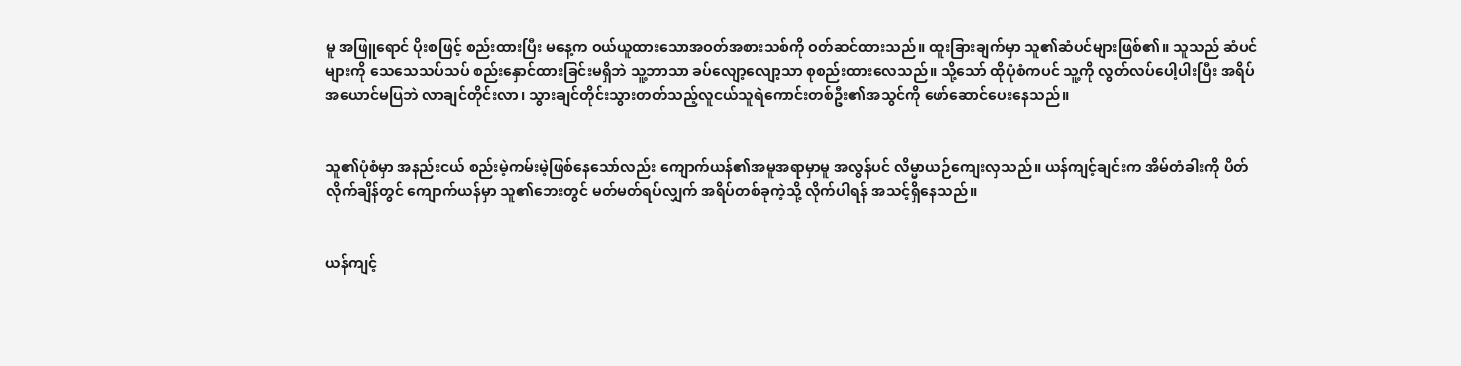မူ အဖြူရောင် ပိုးစဖြင့် စည်းထားပြီး မနေ့က ဝယ်ယူထားသောအဝတ်အစားသစ်ကို ဝတ်ဆင်ထားသည်။ ထူးခြားချက်မှာ သူ၏ဆံပင်များဖြစ်၏။ သူသည် ဆံပင်များကို သေသေသပ်သပ် စည်းနှောင်ထားခြင်းမရှိဘဲ သူ့ဘာသာ ခပ်လျော့လျော့သာ စုစည်းထားလေသည်။ သို့သော် ထိုပုံစံကပင် သူ့ကို လွတ်လပ်ပေါ့ပါးပြီး အရိပ်အယောင်မပြဘဲ လာချင်တိုင်းလာ၊ သွားချင်တိုင်းသွားတတ်သည့်လူငယ်သူရဲကောင်းတစ်ဦး၏အသွင်ကို ဖော်ဆောင်ပေးနေသည်။


သူ၏ပုံစံမှာ အနည်းငယ် စည်းမဲ့ကမ်းမဲ့ဖြစ်နေသော်လည်း ကျောက်ယန်၏အမူအရာမှာမူ အလွန်ပင် လိမ္မာယဉ်ကျေးလှသည်။ ယန်ကျင့်ချင်းက အိမ်တံခါးကို ပိတ်လိုက်ချိန်တွင် ကျောက်ယန်မှာ သူ၏ဘေးတွင် မတ်မတ်ရပ်လျှက် အရိပ်တစ်ခုကဲ့သို့ လိုက်ပါရန် အသင့်ရှိနေသည်။


ယန်ကျင့်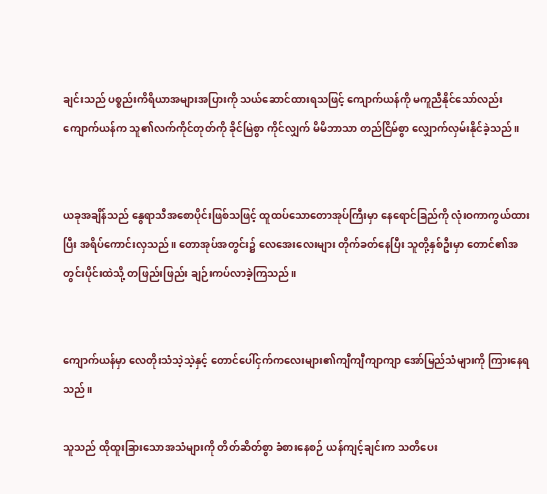ချင်းသည် ပစ္စည်းကိရိယာအများအပြားကို သယ်ဆောင်ထားရသဖြင့် ကျောက်ယန်ကို မကူညီနိုင်သော်လည်း ကျောက်ယန်က သူ၏လက်ကိုင်တုတ်ကို ခိုင်မြဲစွာ ကိုင်လျှက် မိမိဘာသာ တည်ငြိမ်စွာ လျှောက်လှမ်းနိုင်ခဲ့သည်။


ယခုအချိန်သည် နွေရာသီအစောပိုင်းဖြစ်သဖြင့် ထူထပ်သောတောအုပ်ကြီးမှာ နေရောင်ခြည်ကို လုံးဝကာကွယ်ထားပြီး အရိပ်ကောင်းလှသည်။ တောအုပ်အတွင်း၌ လေအေးလေးများ တိုက်ခတ်နေပြီး သူတို့နှစ်ဦးမှာ တောင်၏အတွင်းပိုင်းထဲသို့ တဖြည်းဖြည်း ချဉ်းကပ်လာခဲ့ကြသည်။


ကျောက်ယန်မှာ လေတိုးသံသဲ့သဲ့နှင့် တောင်ပေါ်ငှက်ကလေးများ၏ကျီကျီကျာကျာ အော်မြည်သံများကို ကြားနေရသည်။

သူသည် ထိုထူးခြားသောအသံများကို တိတ်ဆိတ်စွာ ခံစားနေစဉ် ယန်ကျင့်ချင်းက သတိပေး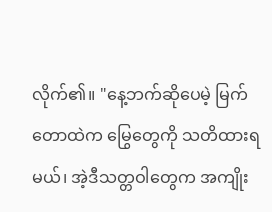လိုက်၏။ "နေ့ဘက်ဆိုပေမဲ့ မြက်တောထဲက မြွေတွေကို သတိထားရမယ်၊ အဲ့ဒီသတ္တဝါတွေက အကျိုး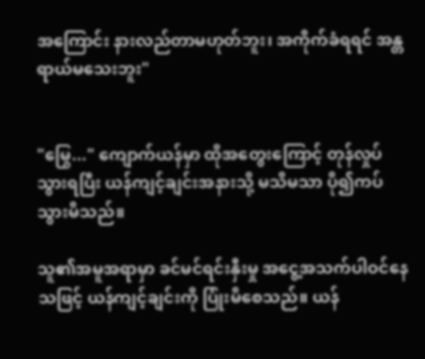အကြောင်း နားလည်တာမဟုတ်ဘူး၊ အကိုက်ခံရရင် အန္တရာယ်မသေးဘူး"


"မြွေ..." ကျောက်ယန်မှာ ထိုအတွေးကြောင့် တုန်လှုပ်သွားရပြီး ယန်ကျင့်ချင်းအနားသို့ မသိမသာ ပို၍ကပ်သွားမိသည်။

သူ၏အမူအရာမှာ ခင်မင်ရင်းနှီးမှု အငွေ့အသက်ပါဝင်နေသဖြင့် ယန်ကျင့်ချင်းကို ပြုံးမိစေသည်။ ယန်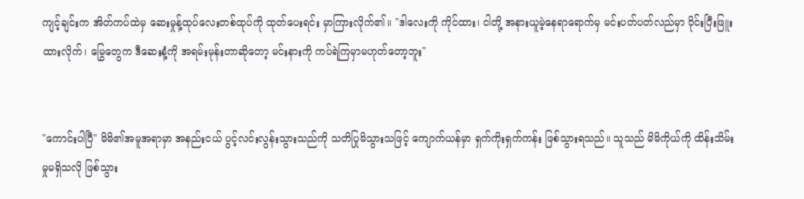ကျင့်ချင်းက အိတ်ကပ်ထဲမှ ဆေးမှုန့်ထုပ်လေးတစ်ထုပ်ကို ထုတ်ပေးရင်း မှာကြားလိုက်၏။ "ဒါလေးကို ကိုင်ထား၊ ငါတို့ အနားယူမဲ့နေရာရောက်မှ မင်းပတ်ပတ်လည်မှာ ဝိုင်းပြီးဖြူးထားလိုက်၊ မြွေတွေက ဒီဆေးနံ့ကို အရမ်းမုန်းတာဆိုတော့ မင်းနားကို ကပ်ရဲကြမှာမဟုတ်တော့ဘူး"


"ကောင်းပါပြီ" မိမိ၏အမူအရာမှာ အနည်းငယ် ပွင့်လင်းလွန်းသွားသည်ကို သတိပြုမိသွားသဖြင့် ကျောက်ယန်မှာ ရှက်ကိုးရှက်ကန်း ဖြစ်သွားရသည်။ သူသည် မိမိကိုယ်ကို ထိန်းသိမ်းမှုမရှိသလို ဖြစ်သွား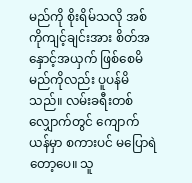မည်ကို စိုးရိမ်သလို အစ်ကိုကျင့်ချင်းအား စိတ်အနှောင့်အယှက် ဖြစ်စေမိမည်ကိုလည်း ပူပန်မိသည်။ လမ်းခရီးတစ်လျှောက်တွင် ကျောက်ယန်မှာ စကားပင် မပြောရဲတော့ပေ။ သူ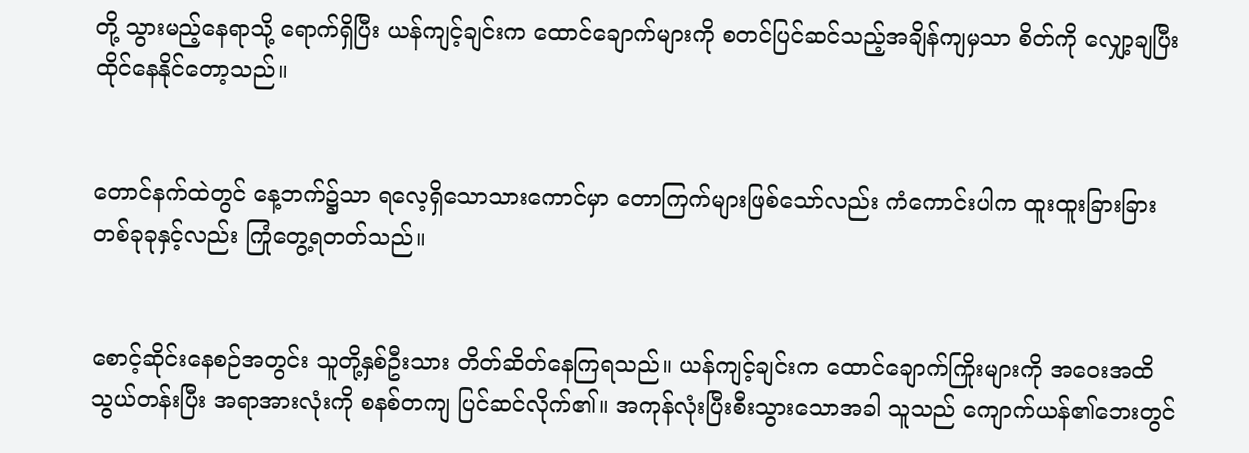တို့ သွားမည့်နေရာသို့ ရောက်ရှိပြီး ယန်ကျင့်ချင်းက ထောင်ချောက်များကို စတင်ပြင်ဆင်သည့်အချိန်ကျမှသာ စိတ်ကို လျှော့ချပြီး ထိုင်နေနိုင်တော့သည်။


တောင်နက်ထဲတွင် နေ့ဘက်၌သာ ရလေ့ရှိသောသားကောင်မှာ တောကြက်များဖြစ်သော်လည်း ကံကောင်းပါက ထူးထူးခြားခြား တစ်ခုခုနှင့်လည်း ကြုံတွေ့ရတတ်သည်။


စောင့်ဆိုင်းနေစဉ်အတွင်း သူတို့နှစ်ဦးသား တိတ်ဆိတ်နေကြရသည်။ ယန်ကျင့်ချင်းက ထောင်ချောက်ကြိုးများကို အဝေးအထိ သွယ်တန်းပြီး အရာအားလုံးကို စနစ်တကျ ပြင်ဆင်လိုက်၏။ အကုန်လုံးပြီးစီးသွားသောအခါ သူသည် ကျောက်ယန်၏ဘေးတွင်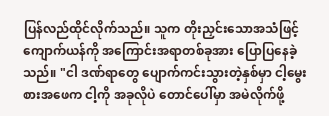ပြန်လည်ထိုင်လိုက်သည်။ သူက တိုးညှင်းသောအသံဖြင့် ကျောက်ယန်ကို အကြောင်းအရာတစ်ခုအား ပြောပြနေခဲ့သည်။ "ငါ ဒဏ်ရာတွေ ပျောက်ကင်းသွားတဲ့နှစ်မှာ ငါ့မွေးစားအဖေက ငါ့ကို အခုလိုပဲ တောင်ပေါ်မှာ အမဲလိုက်ဖို့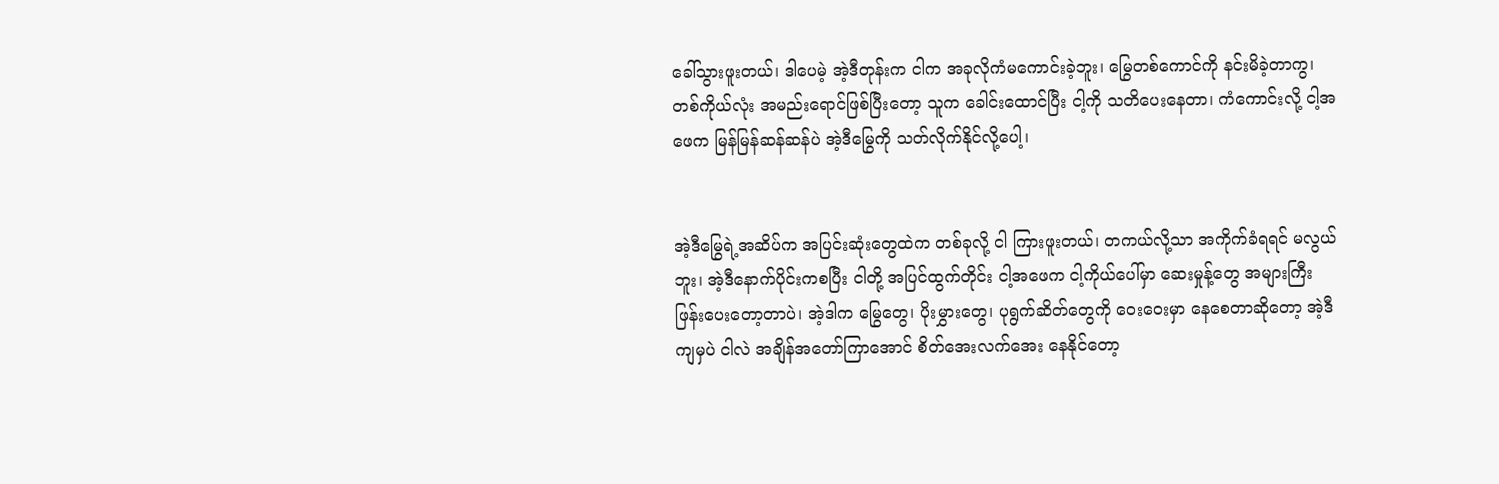ခေါ်သွားဖူးတယ်၊ ဒါပေမဲ့ အဲ့ဒီတုန်းက ငါက အခုလိုကံမကောင်းခဲ့ဘူး၊ မြွေတစ်ကောင်ကို နင်းမိခဲ့တာကွ၊ တစ်ကိုယ်လုံး အမည်းရောင်ဖြစ်ပြီးတော့ သူက ခေါင်းထောင်ပြီး ငါ့ကို သတိပေးနေတာ၊ ကံကောင်းလို့ ငါ့အဖေက မြန်မြန်ဆန်ဆန်ပဲ အဲ့ဒီမြွေကို သတ်လိုက်နိုင်လို့ပေါ့၊


အဲ့ဒီမြွေရဲ့အဆိပ်က အပြင်းဆုံးတွေထဲက တစ်ခုလို့ ငါ ကြားဖူးတယ်၊ တကယ်လို့သာ အကိုက်ခံရရင် မလွယ်ဘူး၊ အဲ့ဒီနောက်ပိုင်းကစပြီး ငါတို့ အပြင်ထွက်တိုင်း ငါ့အဖေက ငါ့ကိုယ်ပေါ်မှာ ဆေးမှုန့်တွေ အများကြီးဖြန်းပေးတော့တာပဲ၊ အဲ့ဒါက မြွေတွေ၊ ပိုးမွှားတွေ၊ ပုရွက်ဆိတ်တွေကို ဝေးဝေးမှာ နေစေတာဆိုတော့ အဲ့ဒီကျမှပဲ ငါလဲ အချိန်အတော်ကြာအောင် စိတ်အေးလက်အေး နေနိုင်တော့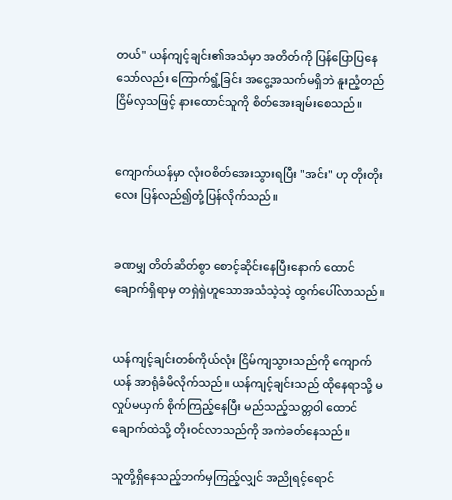တယ်" ယန်ကျင့်ချင်း၏အသံမှာ အတိတ်ကို ပြန်ပြောပြနေသော်လည်း ကြောက်ရွံ့ခြင်း အငွေ့အသက်မရှိဘဲ နူးညံ့တည်ငြိမ်လှသဖြင့် နားထောင်သူကို စိတ်အေးချမ်းစေသည်။


ကျောက်ယန်မှာ လုံးဝစိတ်အေးသွားရပြီး "အင်း" ဟု တိုးတိုးလေး ပြန်လည်၍တုံ့ပြန်လိုက်သည်။


ခဏမျှ တိတ်ဆိတ်စွာ စောင့်ဆိုင်းနေပြီးနောက် ထောင်ချောက်ရှိရာမှ တရှဲရှဲဟူသောအသံသဲ့သဲ့ ထွက်ပေါ်လာသည်။


ယန်ကျင့်ချင်းတစ်ကိုယ်လုံး ငြိမ်ကျသွားသည်ကို ကျောက်ယန် အာရုံခံမိလိုက်သည်။ ယန်ကျင့်ချင်းသည် ထိုနေရာသို့ မလှုပ်မယှက် စိုက်ကြည့်နေပြီး မည်သည့်သတ္တဝါ ထောင်ချောက်ထဲသို့ တိုးဝင်လာသည်ကို အကဲခတ်နေသည်။

သူတို့ရှိနေသည့်ဘက်မှကြည့်လျှင် အညိုရင့်ရောင်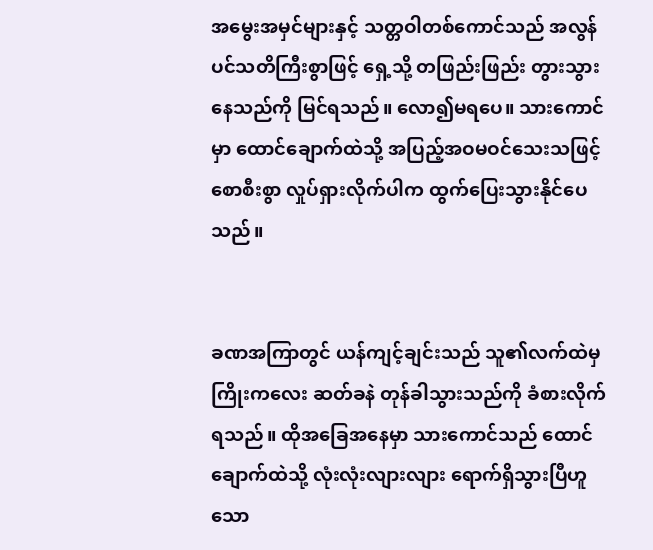အမွေးအမှင်များနှင့် သတ္တဝါတစ်ကောင်သည် အလွန်ပင်သတိကြီးစွာဖြင့် ရှေ့သို့ တဖြည်းဖြည်း တွားသွားနေသည်ကို မြင်ရသည်။ လော၍မရပေ။ သားကောင်မှာ ထောင်ချောက်ထဲသို့ အပြည့်အဝမဝင်သေးသဖြင့် စောစီးစွာ လှုပ်ရှားလိုက်ပါက ထွက်ပြေးသွားနိုင်ပေသည်။


ခဏအကြာတွင် ယန်ကျင့်ချင်းသည် သူ၏လက်ထဲမှ ကြိုးကလေး ဆတ်ခနဲ တုန်ခါသွားသည်ကို ခံစားလိုက်ရသည်။ ထိုအခြေအနေမှာ သားကောင်သည် ထောင်ချောက်ထဲသို့ လုံးလုံးလျားလျား ရောက်ရှိသွားပြီဟူသော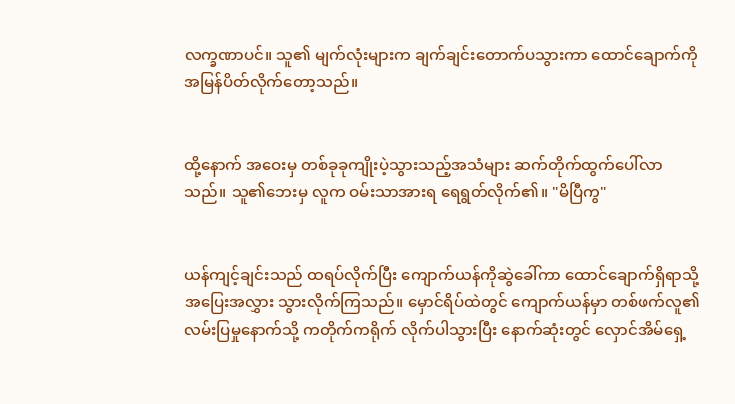လက္ခဏာပင်။ သူ၏ မျက်လုံးများက ချက်ချင်းတောက်ပသွားကာ ထောင်ချောက်ကို အမြန်ပိတ်လိုက်တော့သည်။


ထို့နောက် အဝေးမှ တစ်ခုခုကျိုးပဲ့သွားသည့်အသံများ ဆက်တိုက်ထွက်ပေါ်လာသည်။ သူ၏ဘေးမှ လူက ဝမ်းသာအားရ ရေရွတ်လိုက်၏။ "မိပြီကွ"


ယန်ကျင့်ချင်းသည် ထရပ်လိုက်ပြီး ကျောက်ယန်ကိုဆွဲခေါ်ကာ ထောင်ချောက်ရှိရာသို့ အပြေးအလွှား သွားလိုက်ကြသည်။ မှောင်ရိပ်ထဲတွင် ကျောက်ယန်မှာ တစ်ဖက်လူ၏လမ်းပြမှုနောက်သို့ ကတိုက်ကရိုက် လိုက်ပါသွားပြီး နောက်ဆုံးတွင် လှောင်အိမ်ရှေ့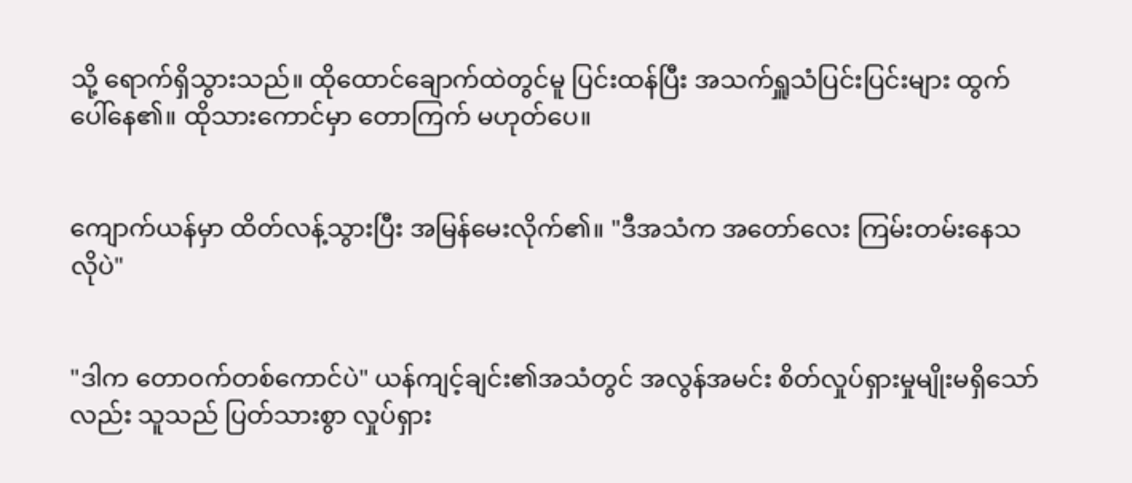သို့ ရောက်ရှိသွားသည်။ ထိုထောင်ချောက်ထဲတွင်မူ ပြင်းထန်ပြီး အသက်ရှူသံပြင်းပြင်းများ ထွက်ပေါ်နေ၏။ ထိုသားကောင်မှာ တောကြက် မဟုတ်ပေ။


ကျောက်ယန်မှာ ထိတ်လန့်သွားပြီး အမြန်မေးလိုက်၏။ "ဒီအသံက အတော်လေး ကြမ်းတမ်းနေသလိုပဲ"


"ဒါက တောဝက်တစ်ကောင်ပဲ" ယန်ကျင့်ချင်း၏အသံတွင် အလွန်အမင်း စိတ်လှုပ်ရှားမှုမျိုးမရှိသော်လည်း သူသည် ပြတ်သားစွာ လှုပ်ရှား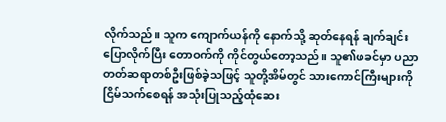လိုက်သည်။ သူက ကျောက်ယန်ကို နောက်သို့ ဆုတ်နေရန် ချက်ချင်းပြောလိုက်ပြီး တောဝက်ကို ကိုင်တွယ်တော့သည်။ သူ၏ဖခင်မှာ ပညာတတ်ဆရာတစ်ဦးဖြစ်ခဲ့သဖြင့် သူတို့အိမ်တွင် သားကောင်ကြီးများကို ငြိမ်သက်စေရန် အသုံးပြုသည့်ထုံဆေး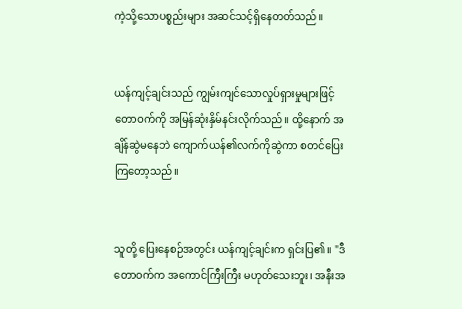ကဲ့သို့သောပစ္စည်းများ အဆင်သင့်ရှိနေတတ်သည်။


ယန်ကျင့်ချင်းသည် ကျွမ်းကျင်သောလှုပ်ရှားမှုများဖြင့် တောဝက်ကို အမြန်ဆုံးနှိမ်နင်းလိုက်သည်။ ထို့နောက် အချိန်ဆွဲမနေဘဲ ကျောက်ယန်၏လက်ကိုဆွဲကာ စတင်ပြေးကြတော့သည်။


သူတို့ ပြေးနေစဉ်အတွင်း ယန်ကျင့်ချင်းက ရှင်းပြ၏။ "ဒီတောဝက်က အကောင်ကြီးကြီး မဟုတ်သေးဘူး၊ အနီးအ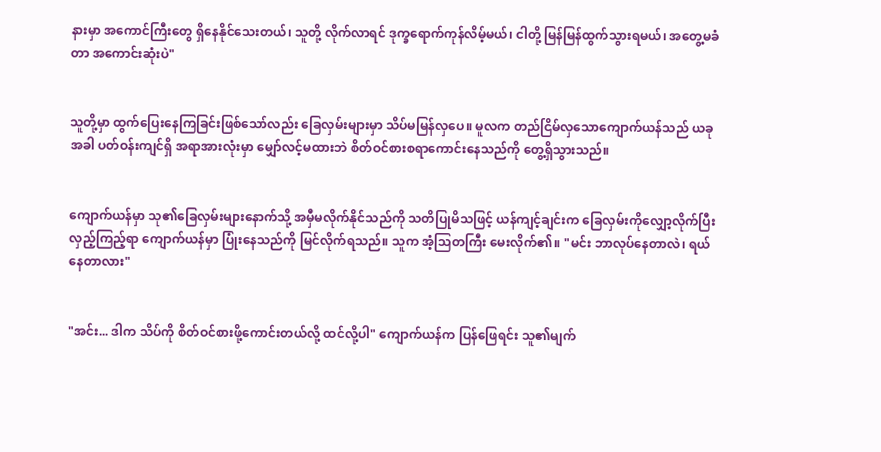နားမှာ အကောင်ကြီးတွေ ရှိနေနိုင်သေးတယ်၊ သူတို့ လိုက်လာရင် ဒုက္ခရောက်ကုန်လိမ့်မယ်၊ ငါတို့ မြန်မြန်ထွက်သွားရမယ်၊ အတွေ့မခံတာ အကောင်းဆုံးပဲ"


သူတို့မှာ ထွက်ပြေးနေကြခြင်းဖြစ်သော်လည်း ခြေလှမ်းများမှာ သိပ်မမြန်လှပေ။ မူလက တည်ငြိမ်လှသောကျောက်ယန်သည် ယခုအခါ ပတ်ဝန်းကျင်ရှိ အရာအားလုံးမှာ မျှော်လင့်မထားဘဲ စိတ်ဝင်စားစရာကောင်းနေသည်ကို တွေ့ရှိသွားသည်။


ကျောက်ယန်မှာ သု၏ခြေလှမ်းများနောက်သို့ အမှီမလိုက်နိုင်သည်ကို သတိပြုမိသဖြင့် ယန်ကျင့်ချင်းက ခြေလှမ်းကိုလျှော့လိုက်ပြီး လှည့်ကြည့်ရာ ကျောက်ယန်မှာ ပြုံးနေသည်ကို မြင်လိုက်ရသည်။ သူက အံ့သြတကြီး မေးလိုက်၏။ "မင်း ဘာလုပ်နေတာလဲ၊ ရယ်နေတာလား"


"အင်း... ဒါက သိပ်ကို စိတ်ဝင်စားဖို့ကောင်းတယ်လို့ ထင်လို့ပါ" ကျောက်ယန်က ပြန်ဖြေရင်း သူ၏မျက်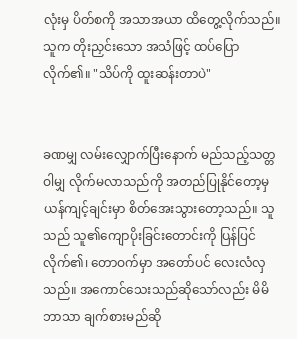လုံးမှ ပိတ်စကို အသာအယာ ထိတွေ့လိုက်သည်။ သူက တိုးညှင်းသော အသံဖြင့် ထပ်ပြောလိုက်၏။ "သိပ်ကို ထူးဆန်းတာပဲ"


ခဏမျှ လမ်းလျှောက်ပြီးနောက် မည်သည့်သတ္တဝါမျှ လိုက်မလာသည်ကို အတည်ပြုနိုင်တော့မှ ယန်ကျင့်ချင်းမှာ စိတ်အေးသွားတော့သည်။ သူသည် သူ၏ကျောပိုးခြင်းတောင်းကို ပြန်ပြင်လိုက်၏၊ တောဝက်မှာ အတော်ပင် လေးလံလှသည်။ အကောင်သေးသည်ဆိုသော်လည်း မိမိဘာသာ ချက်စားမည်ဆို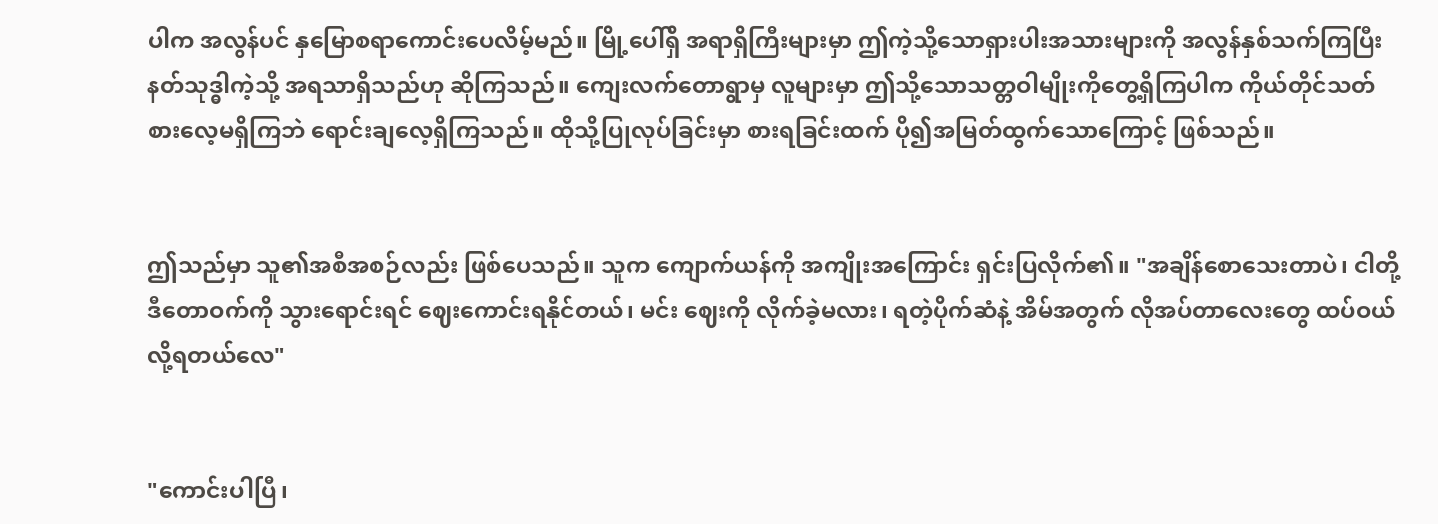ပါက အလွန်ပင် နှမြောစရာကောင်းပေလိမ့်မည်။ မြို့ပေါ်ရှိ အရာရှိကြီးများမှာ ဤကဲ့သို့သောရှားပါးအသားများကို အလွန်နှစ်သက်ကြပြီး နတ်သုဒ္ဓါကဲ့သို့ အရသာရှိသည်ဟု ဆိုကြသည်။ ကျေးလက်တောရွာမှ လူများမှာ ဤသို့သောသတ္တဝါမျိုးကိုတွေ့ရှိကြပါက ကိုယ်တိုင်သတ်စားလေ့မရှိကြဘဲ ရောင်းချလေ့ရှိကြသည်။ ထိုသို့ပြုလုပ်ခြင်းမှာ စားရခြင်းထက် ပို၍အမြတ်ထွက်သောကြောင့် ဖြစ်သည်။


ဤသည်မှာ သူ၏အစီအစဉ်လည်း ဖြစ်ပေသည်။ သူက ကျောက်ယန်ကို အကျိုးအကြောင်း ရှင်းပြလိုက်၏။ "အချိန်စောသေးတာပဲ၊ ငါတို့ ဒီတောဝက်ကို သွားရောင်းရင် ဈေးကောင်းရနိုင်တယ်၊ မင်း ဈေးကို လိုက်ခဲ့မလား၊ ရတဲ့ပိုက်ဆံနဲ့ အိမ်အတွက် လိုအပ်တာလေးတွေ ထပ်ဝယ်လို့ရတယ်လေ"


"ကောင်းပါပြီ၊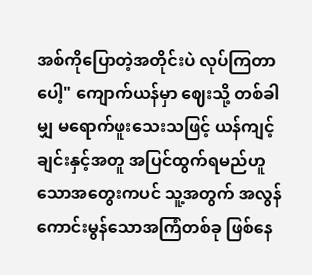အစ်ကိုပြောတဲ့အတိုင်းပဲ လုပ်ကြတာပေါ့" ကျောက်ယန်မှာ ဈေးသို့ တစ်ခါမျှ မရောက်ဖူးသေးသဖြင့် ယန်ကျင့်ချင်းနှင့်အတူ အပြင်ထွက်ရမည်ဟူသောအတွေးကပင် သူ့အတွက် အလွန်ကောင်းမွန်သောအကြံတစ်ခု ဖြစ်နေ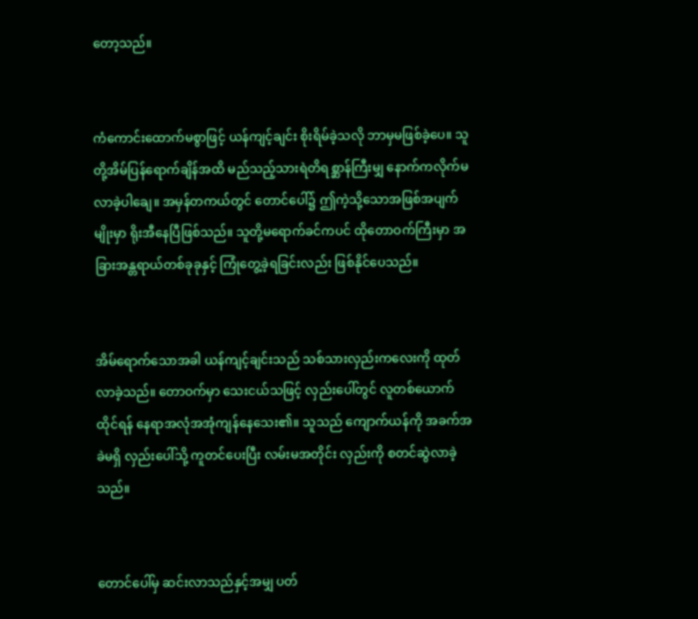တော့သည်။


ကံကောင်းထောက်မစွာဖြင့် ယန်ကျင့်ချင်း စိုးရိမ်ခဲ့သလို ဘာမှမဖြစ်ခဲ့ပေ။ သူတို့အိမ်ပြန်ရောက်ချိန်အထိ မည်သည့်သားရဲတိရစ္ဆာန်ကြီးမျှ နောက်ကလိုက်မလာခဲ့ပါချေ။ အမှန်တကယ်တွင် တောင်ပေါ်၌ ဤကဲ့သို့သောအဖြစ်အပျက်မျိုးမှာ ရိုးအီနေပြီဖြစ်သည်။ သူတို့မရောက်ခင်ကပင် ထိုတောဝက်ကြီးမှာ အခြားအန္တရာယ်တစ်ခုခုနှင့် ကြုံတွေ့ခဲ့ရခြင်းလည်း ဖြစ်နိုင်ပေသည်။


အိမ်ရောက်သောအခါ ယန်ကျင့်ချင်းသည် သစ်သားလှည်းကလေးကို ထုတ်လာခဲ့သည်။ တောဝက်မှာ သေးငယ်သဖြင့် လှည်းပေါ်တွင် လူတစ်ယောက်ထိုင်ရန် နေရာအလုံအအုံကျန်နေသေး၏။ သူသည် ကျောက်ယန်ကို အခက်အခဲမရှိ လှည်းပေါ်သို့ ကူတင်ပေးပြီး လမ်းမအတိုင်း လှည်းကို စတင်ဆွဲလာခဲ့သည်။


တောင်ပေါ်မှ ဆင်းလာသည်နှင့်အမျှ ပတ်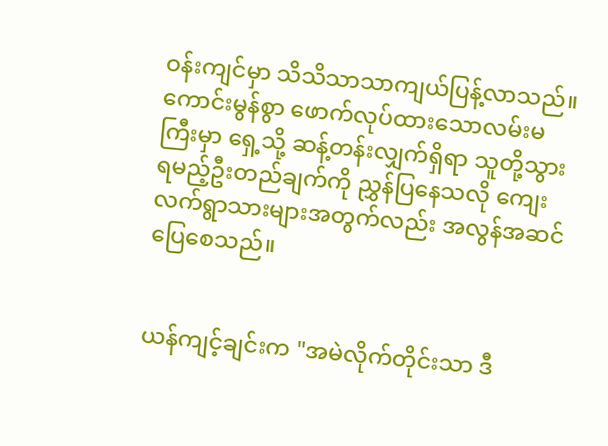ဝန်းကျင်မှာ သိသိသာသာကျယ်ပြန့်လာသည်။ ကောင်းမွန်စွာ ဖောက်လုပ်ထားသောလမ်းမကြီးမှာ ရှေ့သို့ ဆန့်တန်းလျှက်ရှိရာ သူတို့သွားရမည့်ဦးတည်ချက်ကို ညွှန်ပြနေသလို ကျေးလက်ရွာသားများအတွက်လည်း အလွန်အဆင်ပြေစေသည်။


ယန်ကျင့်ချင်းက "အမဲလိုက်တိုင်းသာ ဒီ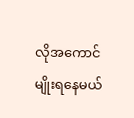လိုအကောင်မျိုးရနေမယ်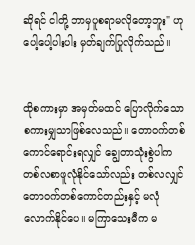ဆိုရင် ငါတို့ ဘာမှပူစရာမလိုတော့ဘူး" ဟု ပေါ့ပေါ့ပါးပါး မှတ်ချက်ပြုလိုက်သည်။


ထိုစကားမှာ အမှတ်မထင် ပြောလိုက်သောစကားမျှသာဖြစ်လေသည်။ တောဝက်တစ်ကောင်ရောင်းရလျှင် ချွေတာသုံးစွဲပါက တစ်လစာဖူလုံနိုင်သော်လည်း တစ်လလျှင် တောဝက်တစ်ကောင်တည်းနှင့် မလုံလောက်နိုင်ပေ။ မကြာသေးမီက မ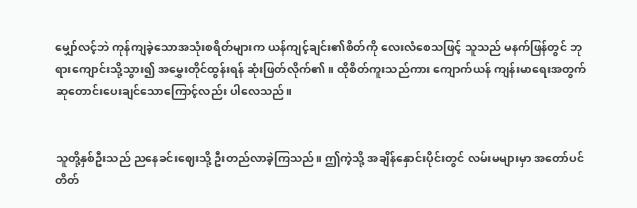မျှော်လင့်ဘဲ ကုန်ကျခဲ့သောအသုံးစရိတ်များက ယန်ကျင့်ချင်း၏စိတ်ကို လေးလံစေသဖြင့် သူသည် မနက်ဖြန်တွင် ဘုရားကျောင်းသို့သွား၍ အမွှေးတိုင်ထွန်းရန် ဆုံးဖြတ်လိုက်၏။ ထိုစိတ်ကူးသည်ကား ကျောက်ယန် ကျန်းမာရေးအတွက် ဆုတောင်းပေးချင်သောကြောင့်လည်း ပါလေသည်။


သူတို့နှစ်ဦးသည် ညနေခင်းဈေးသို့ ဦးတည်လာခဲ့ကြသည်။ ဤကဲ့သို့ အချိန်နှောင်းပိုင်းတွင် လမ်းမများမှာ အတော်ပင် တိတ်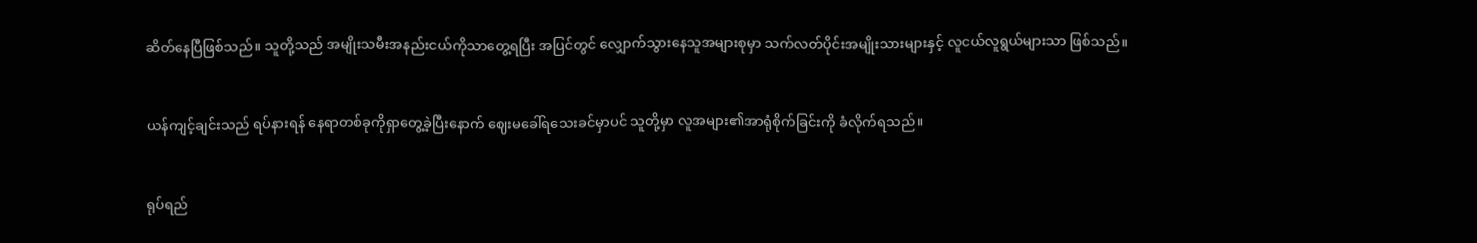ဆိတ်နေပြီဖြစ်သည်။ သူတို့သည် အမျိုးသမီးအနည်းငယ်ကိုသာတွေ့ရပြီး အပြင်တွင် လျှောက်သွားနေသူအများစုမှာ သက်လတ်ပိုင်းအမျိုးသားများနှင့် လူငယ်လူရွယ်များသာ ဖြစ်သည်။


ယန်ကျင့်ချင်းသည် ရပ်နားရန် နေရာတစ်ခုကိုရှာတွေ့ခဲ့ပြီးနောက် ဈေးမခေါ်ရသေးခင်မှာပင် သူတို့မှာ လူအများ၏အာရုံစိုက်ခြင်းကို ခံလိုက်ရသည်။


ရုပ်ရည်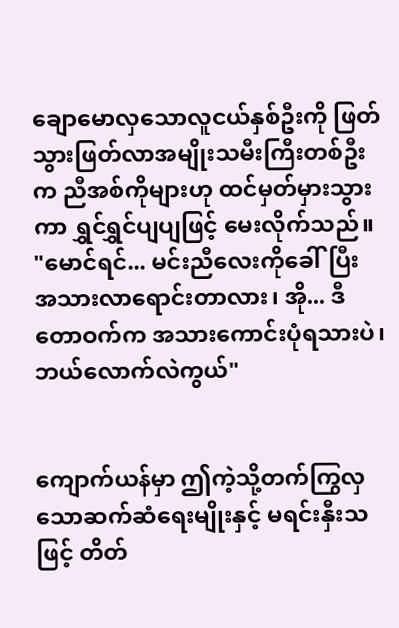ချောမောလှသောလူငယ်နှစ်ဦးကို ဖြတ်သွားဖြတ်လာအမျိုးသမီးကြီးတစ်ဦးက ညီအစ်ကိုများဟု ထင်မှတ်မှားသွားကာ ရွှင်ရွှင်ပျပျဖြင့် မေးလိုက်သည်။ "မောင်ရင်... မင်းညီလေးကိုခေါ်ပြီး အသားလာရောင်းတာလား၊ အို... ဒီတောဝက်က အသားကောင်းပုံရသားပဲ၊ ဘယ်လောက်လဲကွယ်"


ကျောက်ယန်မှာ ဤကဲ့သို့တက်ကြွလှသောဆက်ဆံရေးမျိုးနှင့် မရင်းနှီးသဖြင့် တိတ်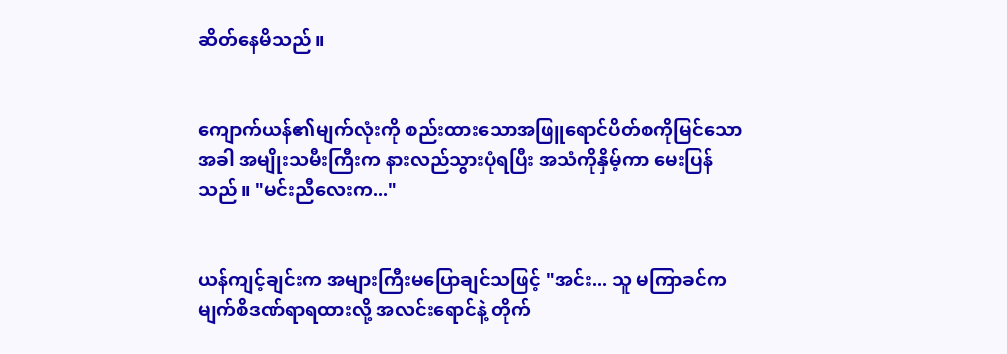ဆိတ်နေမိသည်။


ကျောက်ယန်၏မျက်လုံးကို စည်းထားသောအဖြူရောင်ပိတ်စကိုမြင်သောအခါ အမျိုးသမီးကြီးက နားလည်သွားပုံရပြီး အသံကိုနှိမ့်ကာ မေးပြန်သည်။ "မင်းညီလေးက..."


ယန်ကျင့်ချင်းက အများကြီးမပြောချင်သဖြင့် "အင်း... သူ မကြာခင်က မျက်စိဒဏ်ရာရထားလို့ အလင်းရောင်နဲ့ တိုက်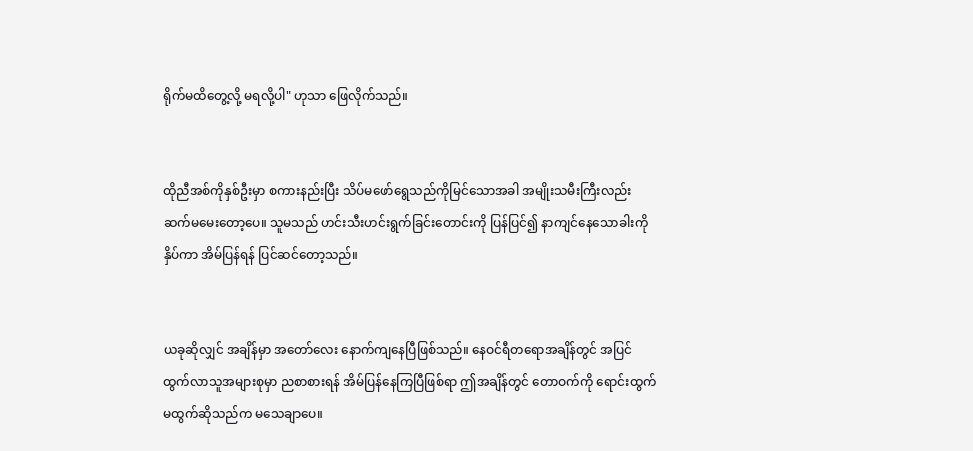ရိုက်မထိတွေ့လို့ မရလို့ပါ" ဟုသာ ဖြေလိုက်သည်။


ထိုညီအစ်ကိုနှစ်ဦးမှာ စကားနည်းပြီး သိပ်မဖော်ရွေသည်ကိုမြင်သောအခါ အမျိုးသမီးကြီးလည်း ဆက်မမေးတော့ပေ။ သူမသည် ဟင်းသီးဟင်းရွက်ခြင်းတောင်းကို ပြန်ပြင်၍ နာကျင်နေသောခါးကိုနှိပ်ကာ အိမ်ပြန်ရန် ပြင်ဆင်တော့သည်။


ယခုဆိုလျှင် အချိန်မှာ အတော်လေး နောက်ကျနေပြီဖြစ်သည်။ နေဝင်ရီတရောအချိန်တွင် အပြင်ထွက်လာသူအများစုမှာ ညစာစားရန် အိမ်ပြန်နေကြပြီဖြစ်ရာ ဤအချိန်တွင် တောဝက်ကို ရောင်းထွက်မထွက်ဆိုသည်က မသေချာပေ။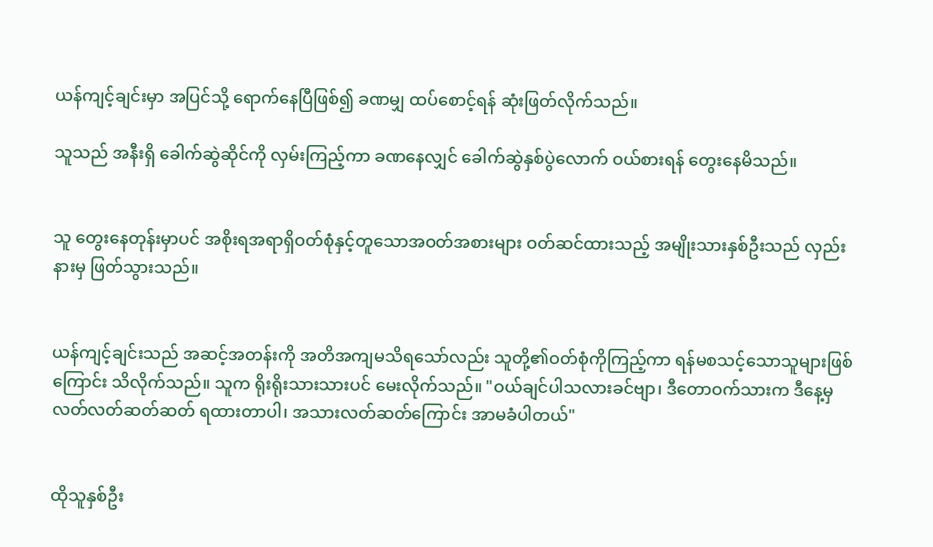ယန်ကျင့်ချင်းမှာ အပြင်သို့ ရောက်နေပြီဖြစ်၍ ခဏမျှ ထပ်စောင့်ရန် ဆုံးဖြတ်လိုက်သည်။

သူသည် အနီးရှိ ခေါက်ဆွဲဆိုင်ကို လှမ်းကြည့်ကာ ခဏနေလျှင် ခေါက်ဆွဲနှစ်ပွဲလောက် ဝယ်စားရန် တွေးနေမိသည်။


သူ တွေးနေတုန်းမှာပင် အစိုးရအရာရှိဝတ်စုံနှင့်တူသောအဝတ်အစားများ ဝတ်ဆင်ထားသည့် အမျိုးသားနှစ်ဦးသည် လှည်းနားမှ ဖြတ်သွားသည်။


ယန်ကျင့်ချင်းသည် အဆင့်အတန်းကို အတိအကျမသိရသော်လည်း သူတို့၏ဝတ်စုံကိုကြည့်ကာ ရန်မစသင့်သောသူများဖြစ်ကြောင်း သိလိုက်သည်။ သူက ရိုးရိုးသားသားပင် မေးလိုက်သည်။ "ဝယ်ချင်ပါသလားခင်ဗျာ၊ ဒီတောဝက်သားက ဒီနေ့မှ လတ်လတ်ဆတ်ဆတ် ရထားတာပါ၊ အသားလတ်ဆတ်ကြောင်း အာမခံပါတယ်"


ထိုသူနှစ်ဦး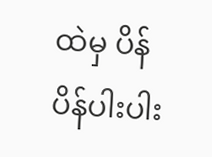ထဲမှ ပိန်ပိန်ပါးပါး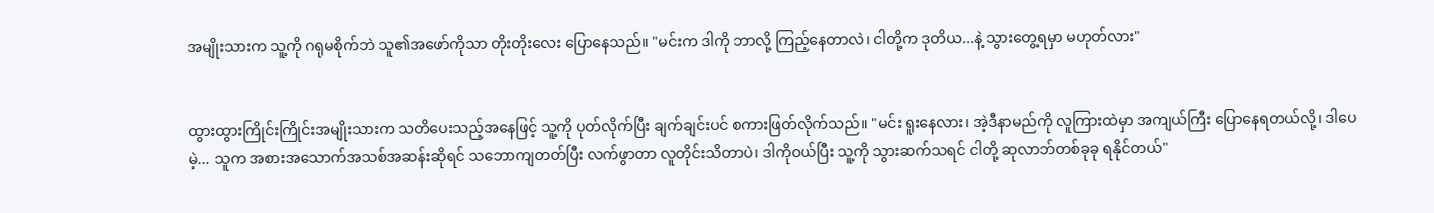အမျိုးသားက သူ့ကို ဂရုမစိုက်ဘဲ သူ၏အဖော်ကိုသာ တိုးတိုးလေး ပြောနေသည်။ "မင်းက ဒါကို ဘာလို့ ကြည့်နေတာလဲ၊ ငါတို့က ဒုတိယ...နဲ့ သွားတွေ့ရမှာ မဟုတ်လား"


ထွားထွားကြိုင်းကြိုင်းအမျိုးသားက သတိပေးသည့်အနေဖြင့် သူ့ကို ပုတ်လိုက်ပြီး ချက်ချင်းပင် စကားဖြတ်လိုက်သည်။ "မင်း ရူးနေလား၊ အဲ့ဒီနာမည်ကို လူကြားထဲမှာ အကျယ်ကြီး ပြောနေရတယ်လို့၊ ဒါပေမဲ့... သူက အစားအသောက်အသစ်အဆန်းဆိုရင် သဘောကျတတ်ပြီး လက်ဖွာတာ လူတိုင်းသိတာပဲ၊ ဒါကိုဝယ်ပြီး သူ့ကို သွားဆက်သရင် ငါတို့ ဆုလာဘ်တစ်ခုခု ရနိုင်တယ်"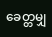ခေတ္တမျှ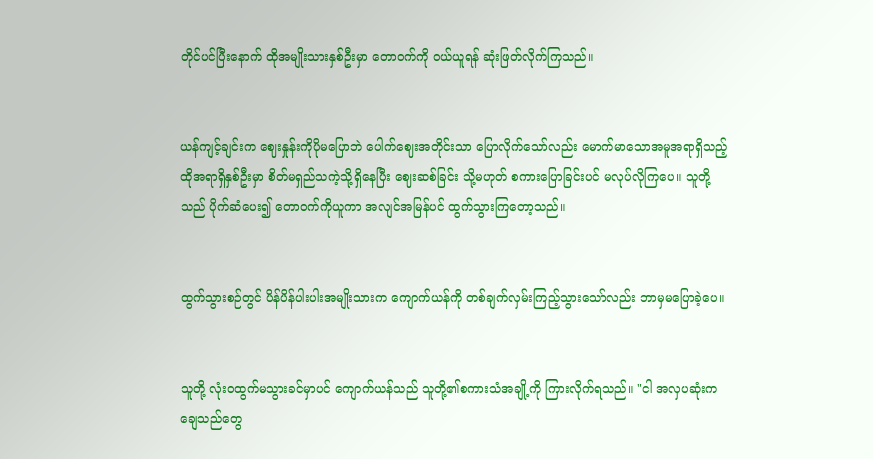တိုင်ပင်ပြီးနောက် ထိုအမျိုးသားနှစ်ဦးမှာ တောဝက်ကို ဝယ်ယူရန် ဆုံးဖြတ်လိုက်ကြသည်။


ယန်ကျင့်ချင်းက ဈေးနှုန်းကိုပိုမပြောဘဲ ပေါက်ဈေးအတိုင်းသာ ပြောလိုက်သော်လည်း မောက်မာသောအမူအရာရှိသည့်ထိုအရာရှိနှစ်ဦးမှာ စိတ်မရှည်သကဲ့သို့ရှိနေပြီး ဈေးဆစ်ခြင်း သို့မဟုတ် စကားပြောခြင်းပင် မလုပ်လိုကြပေ။ သူတို့သည် ပိုက်ဆံပေး၍ တောဝက်ကိုယူကာ အလျင်အမြန်ပင် ထွက်သွားကြတော့သည်။


ထွက်သွားစဉ်တွင် ပိန်ပိန်ပါးပါးအမျိုးသားက ကျောက်ယန်ကို တစ်ချက်လှမ်းကြည့်သွားသော်လည်း ဘာမှမပြောခဲ့ပေ။


သူတို့ လုံးဝထွက်မသွားခင်မှာပင် ကျောက်ယန်သည် သူတို့၏စကားသံအချို့ကို ကြားလိုက်ရသည်။ "ငါ အလှပဆုံးကချေသည်တွေ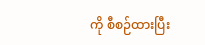ကို စီစဉ်ထားပြီး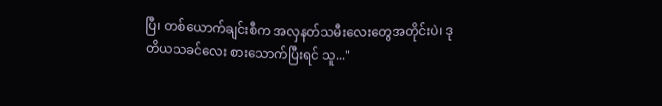ပြီ၊ တစ်ယောက်ချင်းစီက အလှနတ်သမီးလေးတွေအတိုင်းပဲ၊ ဒုတိယသခင်လေး စားသောက်ပြီးရင် သူ..."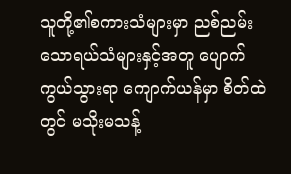သူတို့၏စကားသံများမှာ ညစ်ညမ်းသောရယ်သံများနှင့်အတူ ပျောက်ကွယ်သွားရာ ကျောက်ယန်မှာ စိတ်ထဲတွင် မသိုးမသန့်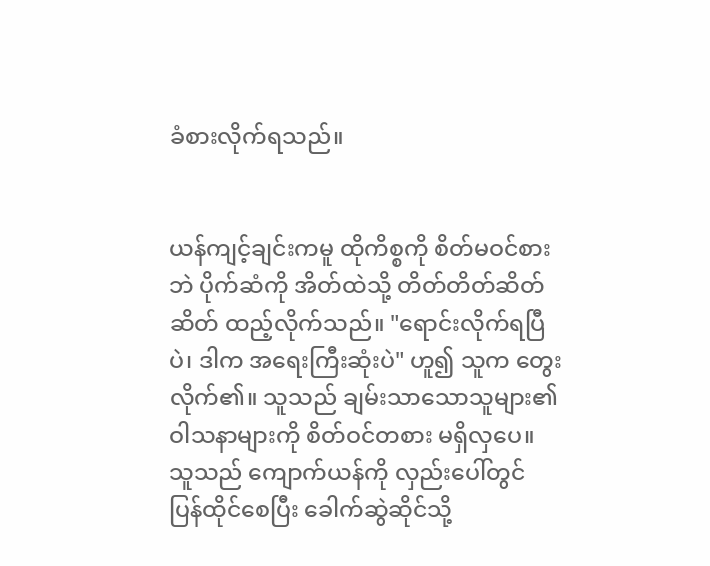ခံစားလိုက်ရသည်။


ယန်ကျင့်ချင်းကမူ ထိုကိစ္စကို စိတ်မဝင်စားဘဲ ပိုက်ဆံကို အိတ်ထဲသို့ တိတ်တိတ်ဆိတ်ဆိတ် ထည့်လိုက်သည်။ "ရောင်းလိုက်ရပြီပဲ၊ ဒါက အရေးကြီးဆုံးပဲ" ဟူ၍ သူက တွေးလိုက်၏။ သူသည် ချမ်းသာသောသူများ၏ဝါသနာများကို စိတ်ဝင်တစား မရှိလှပေ။ သူသည် ကျောက်ယန်ကို လှည်းပေါ်တွင် ပြန်ထိုင်စေပြီး ခေါက်ဆွဲဆိုင်သို့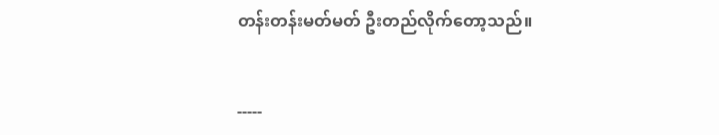တန်းတန်းမတ်မတ် ဦးတည်လိုက်တော့သည်။


-----